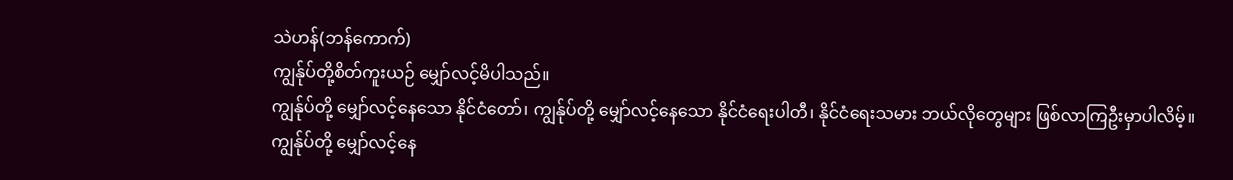သဲဟန်(ဘန်ကောက်)
ကျွန်ုပ်တို့စိတ်ကူးယဉ် မျှော်လင့်မိပါသည်။
ကျွန်ုပ်တို့ မျှော်လင့်နေသော နိုင်ငံတော်၊ ကျွန်ုပ်တို့ မျှော်လင့်နေသော နိုင်ငံရေးပါတီ၊ နိုင်ငံရေးသမား ဘယ်လိုတွေများ ဖြစ်လာကြဦးမှာပါလိမ့်။
ကျွန်ုပ်တို့ မျှော်လင့်နေ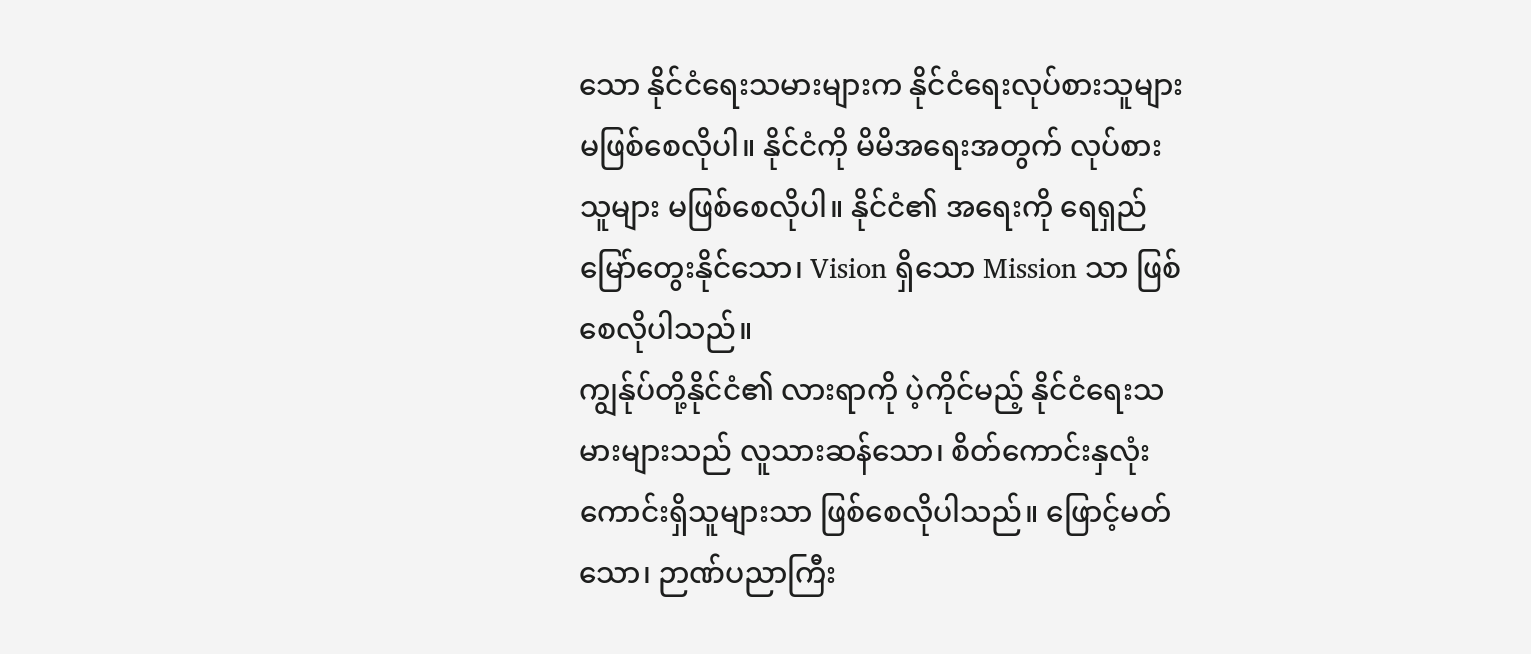သော နိုင်ငံရေးသမားများက နိုင်ငံရေးလုပ်စားသူများ မဖြစ်စေလိုပါ။ နိုင်ငံကို မိမိအရေးအတွက် လုပ်စားသူများ မဖြစ်စေလိုပါ။ နိုင်ငံ၏ အရေးကို ရေရှည်မြော်တွေးနိုင်သော၊ Vision ရှိသော Mission သာ ဖြစ်စေလိုပါသည်။
ကျွန်ုပ်တို့နိုင်ငံ၏ လားရာကို ပဲ့ကိုင်မည့် နိုင်ငံရေးသမားများသည် လူသားဆန်သော၊ စိတ်ကောင်းနှလုံးကောင်းရှိသူများသာ ဖြစ်စေလိုပါသည်။ ဖြောင့်မတ်သော၊ ဉာဏ်ပညာကြီး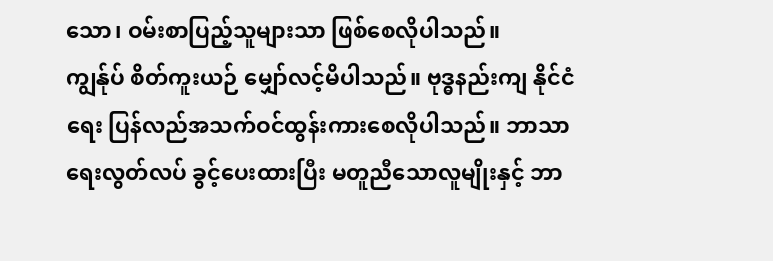သော၊ ဝမ်းစာပြည့်သူများသာ ဖြစ်စေလိုပါသည်။
ကျွန်ုပ် စိတ်ကူးယဉ် မျှော်လင့်မိပါသည်။ ဗုဒ္ဓနည်းကျ နိုင်ငံရေး ပြန်လည်အသက်ဝင်ထွန်းကားစေလိုပါသည်။ ဘာသာရေးလွတ်လပ် ခွင့်ပေးထားပြီး မတူညီသောလူမျိုးနှင့် ဘာ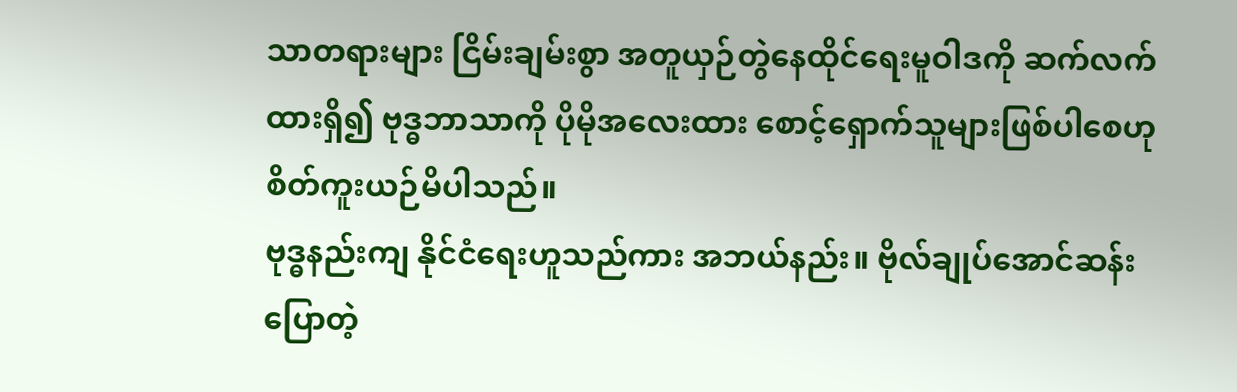သာတရားများ ငြိမ်းချမ်းစွာ အတူယှဉ်တွဲနေထိုင်ရေးမူဝါဒကို ဆက်လက်ထားရှိ၍ ဗုဒ္ဓဘာသာကို ပိုမိုအလေးထား စောင့်ရှောက်သူများဖြစ်ပါစေဟု စိတ်ကူးယဉ်မိပါသည်။
ဗုဒ္ဓနည်းကျ နိုင်ငံရေးဟူသည်ကား အဘယ်နည်း။ ဗိုလ်ချုပ်အောင်ဆန်းပြောတဲ့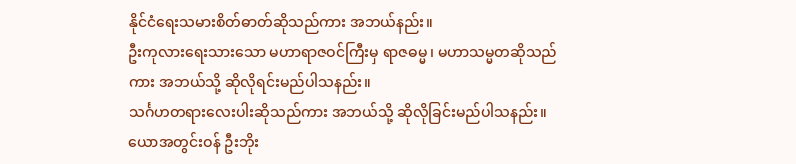နိုင်ငံရေးသမားစိတ်ဓာတ်ဆိုသည်ကား အဘယ်နည်း။
ဦးကုလားရေးသားသော မဟာရာဇဝင်ကြီးမှ ရာဇဓမ္မ၊ မဟာသမ္မတဆိုသည်ကား အဘယ်သို့ ဆိုလိုရင်းမည်ပါသနည်း။
သင်္ဂဟတရားလေးပါးဆိုသည်ကား အဘယ်သို့ ဆိုလိုခြင်းမည်ပါသနည်း။
ယောအတွင်းဝန် ဦးဘိုး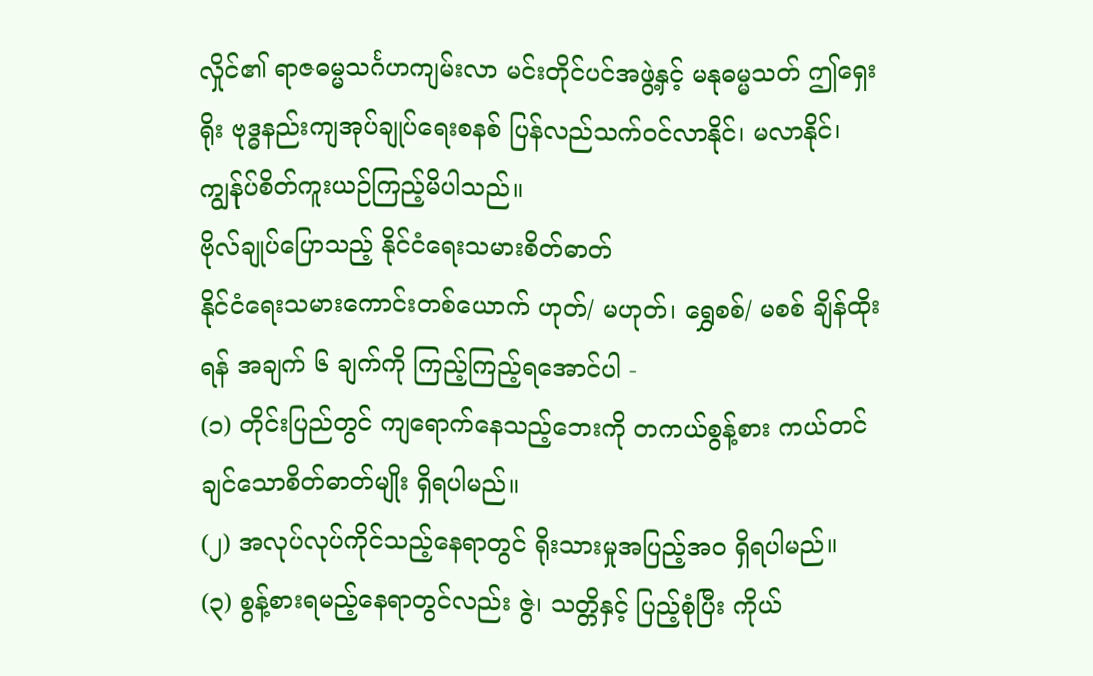လှိုင်၏ ရာဇဓမ္မသင်္ဂဟကျမ်းလာ မင်းတိုင်ပင်အဖွဲ့နှင့် မနုဓမ္မသတ် ဤရှေးရိုး ဗုဒ္ဓနည်းကျအုပ်ချုပ်ရေးစနစ် ပြန်လည်သက်ဝင်လာနိုင်၊ မလာနိုင်၊ ကျွန်ုပ်စိတ်ကူးယဉ်ကြည့်မိပါသည်။
ဗိုလ်ချုပ်ပြောသည့် နိုင်ငံရေးသမားစိတ်ဓာတ်
နိုင်ငံရေးသမားကောင်းတစ်ယောက် ဟုတ်/ မဟုတ်၊ ရွှေစစ်/ မစစ် ချိန်ထိုးရန် အချက် ၆ ချက်ကို ကြည့်ကြည့်ရအောင်ပါ -
(၁) တိုင်းပြည်တွင် ကျရောက်နေသည့်ဘေးကို တကယ်စွန့်စား ကယ်တင်ချင်သောစိတ်ဓာတ်မျိုး ရှိရပါမည်။
(၂) အလုပ်လုပ်ကိုင်သည့်နေရာတွင် ရိုးသားမှုအပြည့်အဝ ရှိရပါမည်။
(၃) စွန့်စားရမည့်နေရာတွင်လည်း ဇွဲ၊ သတ္တိနှင့် ပြည့်စုံပြီး ကိုယ်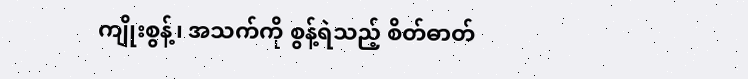ကျိုးစွန့်၊ အသက်ကို စွန့်ရဲသည့် စိတ်ဓာတ်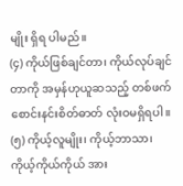မျိုး ရှိရ ပါမည်။
(၄) ကိုယ်ဖြစ်ချင်တာ၊ ကိုယ်လုပ်ချင်တာကို အမှန်ဟုယူဆသည့် တစ်ဖက်စောင်းနင်းစိတ်ဓာတ် လုံးဝမရှိရပါ။
(၅) ကိုယ့်လူမျိုး၊ ကိုယ့်ဘာသာ၊ ကိုယ့်ကိုယ်ကိုယ် အား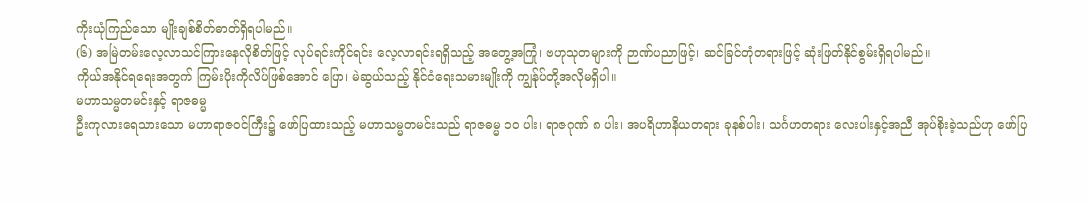ကိုးယုံကြည်သော မျိုးချစ်စိတ်ဓာတ်ရှိရပါမည်။
(၆) အမြဲတမ်းလေ့လာသင်ကြားနေလိုစိတ်ဖြင့် လုပ်ရင်းကိုင်ရင်း လေ့လာရင်းရရှိသည့် အတွေ့အကြုံ၊ ဗဟုသုတများကို ဉာဏ်ပညာဖြင့်၊ ဆင်ခြင်တုံတရားဖြင့် ဆုံးဖြတ်နိုင်စွမ်းရှိရပါမည်။
ကိုယ်အနိုင်ရရေးအတွက် ကြမ်းပိုးကိုလိပ်ဖြစ်အောင် ပြော၊ မဲဆွယ်သည့် နိုင်ငံရေးသမားမျိုးကို ကျွန်ုပ်တို့အလိုမရှိပါ။
မဟာသမ္မတမင်းနှင့် ရာဇဓမ္မ
ဦးကုလားရေသားသော မဟာရာဇဝင်ကြီး၌ ဖော်ပြထားသည့် မဟာသမ္မတမင်းသည် ရာဇဓမ္မ ၁၀ ပါး၊ ရာဇဂုဏ် ၈ ပါး၊ အပရိဟာနိယတရား ခုနစ်ပါး၊ သင်္ဂဟတရား လေးပါးနှင့်အညီ အုပ်စိုးခဲ့သည်ဟု ဖော်ပြ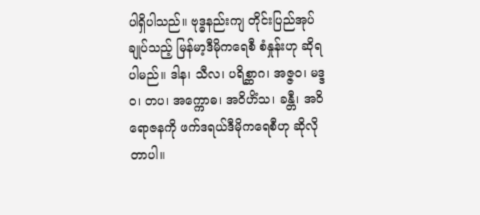ပါရှိပါသည်။ ဗုဒ္ဓနည်းကျ တိုင်းပြည်အုပ်ချုပ်သည့် မြန်မာ့ဒီမိုကရေစီ စံနှုန်းဟု ဆိုရပါမည်။ ဒါန၊ သီလ၊ ပရိစ္ဆာဂ၊ အဇ္ဇဝ၊ မဒ္ဒဝ၊ တပ၊ အက္ကောဓ၊ အဝိဟိံသ၊ ခန္တီ၊ အဝိရောဇနကို ဖက်ဒရယ်ဒီမိုကရေစီဟု ဆိုလိုတာပါ။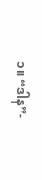၁။ “ဒါန”-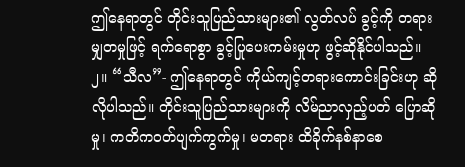ဤနေရာတွင် တိုင်းသူပြည်သားများ၏ လွတ်လပ် ခွင့်ကို တရားမျှတမှုဖြင့် ရက်ရောစွာ ခွင့်ပြုပေးကမ်းမှုဟု ဖွင့်ဆိုနိုင်ပါသည်။
၂။ “သီလ”- ဤနေရာတွင် ကိုယ်ကျင့်တရားကောင်းခြင်းဟု ဆိုလိုပါသည်။ တိုင်းသူပြည်သားများကို လိမ်ညာလှည့်ပတ် ပြောဆိုမှု၊ ကတိကဝတ်ပျက်ကွက်မှု၊ မတရား ထိခိုက်နစ်နာစေ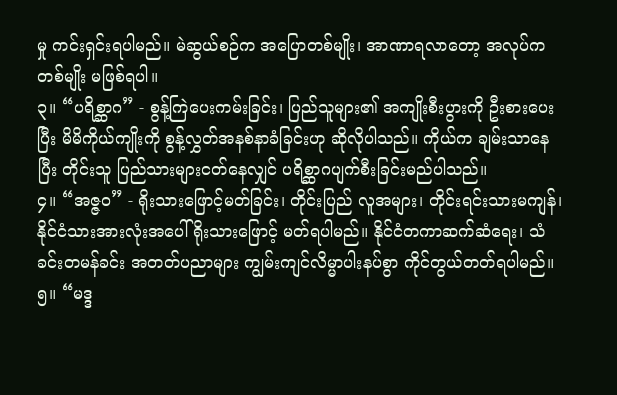မှု ကင်းရှင်းရပါမည်။ မဲဆွယ်စဉ်က အပြောတစ်မျိုး၊ အာဏာရလာတော့ အလုပ်ကတစ်မျိုး မဖြစ်ရပါ။
၃။ “ပရိစ္ဆာဂ” - စွန့်ကြဲပေးကမ်းခြင်း၊ ပြည်သူများ၏ အကျိုးစီးပွားကို ဦးစားပေးပြီး မိမိကိုယ်ကျိုးကို စွန့်လွှတ်အနစ်နာခံခြင်းဟု ဆိုလိုပါသည်။ ကိုယ်က ချမ်းသာနေပြီး တိုင်းသူ ပြည်သားများငတ်နေလျှင် ပရိစ္ဆာဂပျက်စီးခြင်းမည်ပါသည်။
၄။ “အဇ္ဇဝ” - ရိုးသားဖြောင့်မတ်ခြင်း၊ တိုင်းပြည် လူအများ၊ တိုင်းရင်းသားမကျန်၊ နိုင်ငံသားအားလုံးအပေါ် ရိုးသားဖြောင့် မတ်ရပါမည်။ နိုင်ငံတကာဆက်ဆံရေး၊ သံခင်းတမန်ခင်း အတတ်ပညာများ ကျွမ်းကျင်လိမ္မာပါးနပ်စွာ ကိုင်တွယ်တတ်ရပါမည်။
၅။ “မဒ္ဒ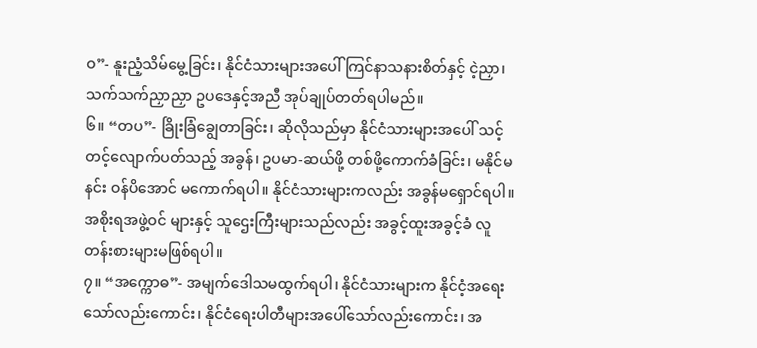ဝ”- နူးညံ့သိမ်မွေ့ခြင်း၊ နိုင်ငံသားများအပေါ် ကြင်နာသနားစိတ်နှင့် ငဲ့ညှာ၊ သက်သက်ညှာညှာ ဥပဒေနှင့်အညီ အုပ်ချုပ်တတ်ရပါမည်။
၆။ “တပ”- ခြိုးခြံချွေတာခြင်း၊ ဆိုလိုသည်မှာ နိုင်ငံသားများအပေါ် သင့်တင့်လျောက်ပတ်သည့် အခွန်၊ ဥပမာ-ဆယ်ဖို့ တစ်ဖို့ကောက်ခံခြင်း၊ မနိုင်မနင်း ဝန်ပိအောင် မကောက်ရပါ။ နိုင်ငံသားများကလည်း အခွန်မရှောင်ရပါ။ အစိုးရအဖွဲ့ဝင် များနှင့် သူဌေးကြီးများသည်လည်း အခွင့်ထူးအခွင့်ခံ လူတန်းစားများမဖြစ်ရပါ။
၇။ “အက္ကောဓ”- အမျက်ဒေါသမထွက်ရပါ၊ နိုင်ငံသားများက နိုင်ငံ့အရေးသော်လည်းကောင်း၊ နိုင်ငံရေးပါတီများအပေါ်သော်လည်းကောင်း၊ အ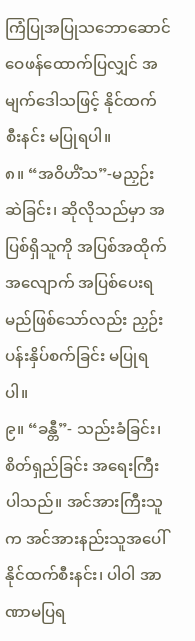ကြံပြုအပြုသဘောဆောင် ဝေဖန်ထောက်ပြလျှင် အမျက်ဒေါသဖြင့် နိုင်ထက်စီးနင်း မပြုရပါ။
၈။ “အဝိဟိံသ”-မညှဉ်းဆဲခြင်း၊ ဆိုလိုသည်မှာ အပြစ်ရှိသူကို အပြစ်အထိုက်အလျောက် အပြစ်ပေးရမည်ဖြစ်သော်လည်း ညှဉ်းပန်းနှိပ်စက်ခြင်း မပြုရပါ။
၉။ “ခန္တီ”- သည်းခံခြင်း၊ စိတ်ရှည်ခြင်း အရေးကြီးပါသည်။ အင်အားကြီးသူက အင်အားနည်းသူအပေါ် နိုင်ထက်စီးနင်း၊ ပါဝါ အာဏာမပြရ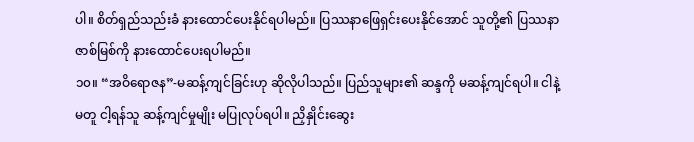ပါ။ စိတ်ရှည်သည်းခံ နားထောင်ပေးနိုင်ရပါမည်။ ပြဿနာဖြေရှင်းပေးနိုင်အောင် သူတို့၏ ပြဿနာ ဇာစ်မြစ်ကို နားထောင်ပေးရပါမည်။
၁၀။ “အဝိရောဇန”-မဆန့်ကျင်ခြင်းဟု ဆိုလိုပါသည်။ ပြည်သူများ၏ ဆန္ဒကို မဆန့်ကျင်ရပါ။ ငါနဲ့မတူ ငါ့ရန်သူ ဆန့်ကျင်မှုမျိုး မပြုလုပ်ရပါ။ ညှိနှိုင်းဆွေး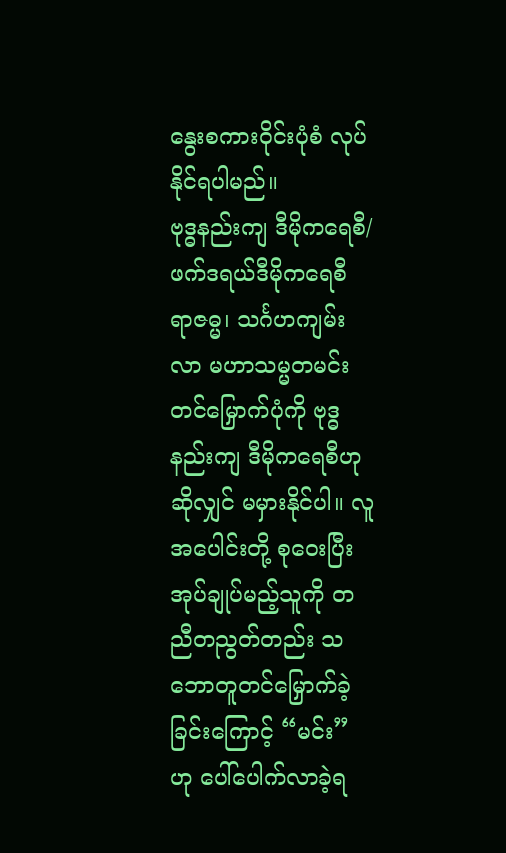နွေးစကားဝိုင်းပုံစံ လုပ်နိုင်ရပါမည်။
ဗုဒ္ဓနည်းကျ ဒီမိုကရေစီ/ ဖက်ဒရယ်ဒီမိုကရေစီ
ရာဇဓ္မ၊ သင်္ဂဟကျမ်းလာ မဟာသမ္မတမင်းတင်မြှောက်ပုံကို ဗုဒ္ဓနည်းကျ ဒီမိုကရေစီဟုဆိုလျှင် မမှားနိုင်ပါ။ လူအပေါင်းတို့ စုဝေးပြီး အုပ်ချုပ်မည့်သူကို တညီတညွတ်တည်း သဘောတူတင်မြှောက်ခဲ့ခြင်းကြောင့် “မင်း” ဟု ပေါ်ပေါက်လာခဲ့ရ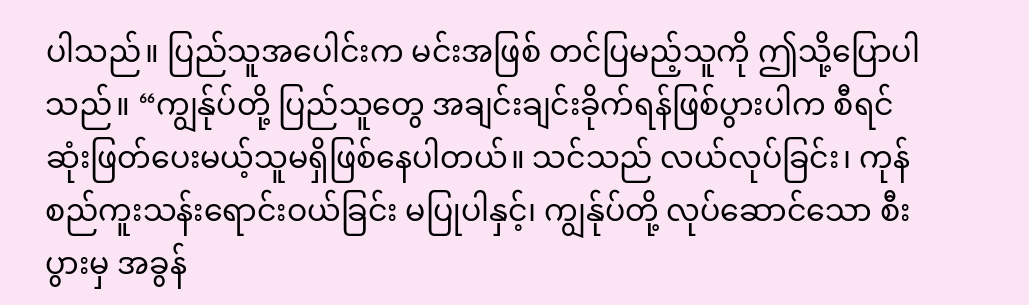ပါသည်။ ပြည်သူအပေါင်းက မင်းအဖြစ် တင်ပြမည့်သူကို ဤသို့ပြောပါသည်။ “ကျွန်ုပ်တို့ ပြည်သူတွေ အချင်းချင်းခိုက်ရန်ဖြစ်ပွားပါက စီရင်ဆုံးဖြတ်ပေးမယ့်သူမရှိဖြစ်နေပါတယ်။ သင်သည် လယ်လုပ်ခြင်း၊ ကုန်စည်ကူးသန်းရောင်းဝယ်ခြင်း မပြုပါနှင့်၊ ကျွန်ုပ်တို့ လုပ်ဆောင်သော စီးပွားမှ အခွန်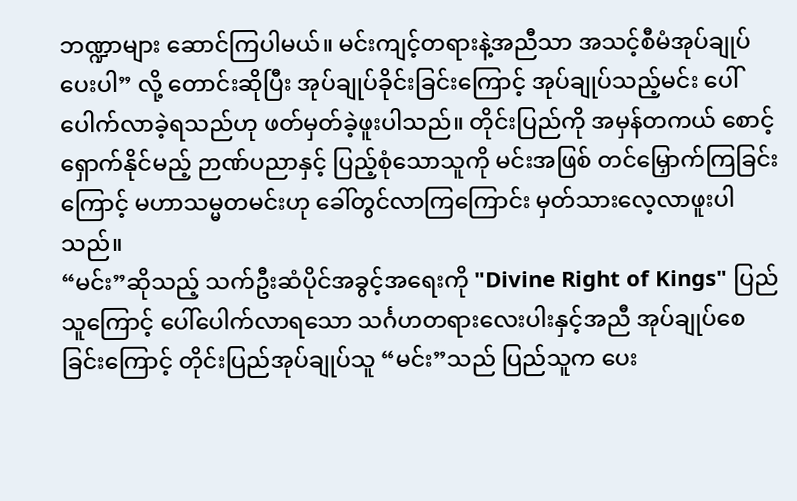ဘဏ္ဍာများ ဆောင်ကြပါမယ်။ မင်းကျင့်တရားနဲ့အညီသာ အသင့်စီမံအုပ်ချုပ်ပေးပါ” လို့ တောင်းဆိုပြီး အုပ်ချုပ်ခိုင်းခြင်းကြောင့် အုပ်ချုပ်သည့်မင်း ပေါ်ပေါက်လာခဲ့ရသည်ဟု ဖတ်မှတ်ခဲ့ဖူးပါသည်။ တိုင်းပြည်ကို အမှန်တကယ် စောင့်ရှောက်နိုင်မည့် ဉာဏ်ပညာနှင့် ပြည့်စုံသောသူကို မင်းအဖြစ် တင်မြှောက်ကြခြင်းကြောင့် မဟာသမ္မတမင်းဟု ခေါ်တွင်လာကြကြောင်း မှတ်သားလေ့လာဖူးပါသည်။
“မင်း”ဆိုသည့် သက်ဦးဆံပိုင်အခွင့်အရေးကို "Divine Right of Kings" ပြည်သူကြောင့် ပေါ်ပေါက်လာရသော သင်္ဂဟတရားလေးပါးနှင့်အညီ အုပ်ချုပ်စေခြင်းကြောင့် တိုင်းပြည်အုပ်ချုပ်သူ “မင်း”သည် ပြည်သူက ပေး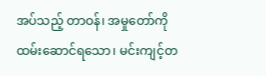အပ်သည့် တာဝန်၊ အမှုတော်ကို ထမ်းဆောင်ရသော၊ မင်းကျင့်တ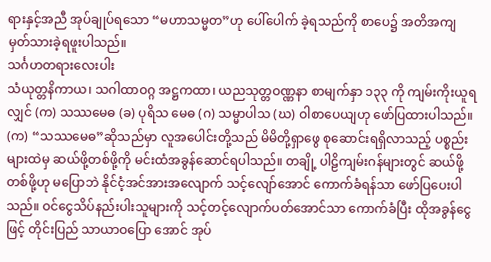ရားနှင့်အညီ အုပ်ချုပ်ရသော “မဟာသမ္မတ”ဟု ပေါ်ပေါက် ခဲ့ရသည်ကို စာပေ၌ အတိအကျ မှတ်သားခဲ့ရဖူးပါသည်။
သင်္ဂဟတရားလေးပါး
သံယုတ္တနိကာယ၊ သဂါထာဝဂ္ဂ အဋ္ဌကထာ၊ ယညသုတ္တဝဏ္ဏနာ စာမျက်နှာ ၁၃၃ ကို ကျမ်းကိုးယူရလျှင် (က) သဿမေဓ (ခ) ပုရိသ မေဓ (ဂ) သမ္မာပါသ (ဃ) ဝါစာပေယျဟု ဖော်ပြထားပါသည်။
(က) “သဿမေဓ”ဆိုသည်မှာ လူအပေါင်းတို့သည် မိမိတို့ရှာဖွေ စုဆောင်းရရှိလာသည့် ပစ္စည်းများထဲမှ ဆယ်ဖို့တစ်ဖို့ကို မင်းထံအခွန်ဆောင်ရပါသည်။ တချို့ ပါဠိကျမ်းဂန်များတွင် ဆယ်ဖို့တစ်ဖို့ဟု မပြောဘဲ နိုင်ငံ့အင်အားအလျောက် သင့်လျော်အောင် ကောက်ခံရန်သာ ဖော်ပြပေးပါသည်။ ဝင်ငွေသိပ်နည်းပါးသူများကို သင့်တင့်လျောက်ပတ်အောင်သာ ကောက်ခံပြီး ထိုအခွန်ငွေဖြင့် တိုင်းပြည် သာယာဝပြော အောင် အုပ်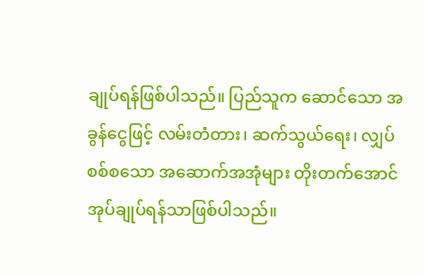ချုပ်ရန်ဖြစ်ပါသည်။ ပြည်သူက ဆောင်သော အခွန်ငွေဖြင့် လမ်းတံတား၊ ဆက်သွယ်ရေး၊ လျှပ်စစ်စသော အဆောက်အအုံများ တိုးတက်အောင် အုပ်ချုပ်ရန်သာဖြစ်ပါသည်။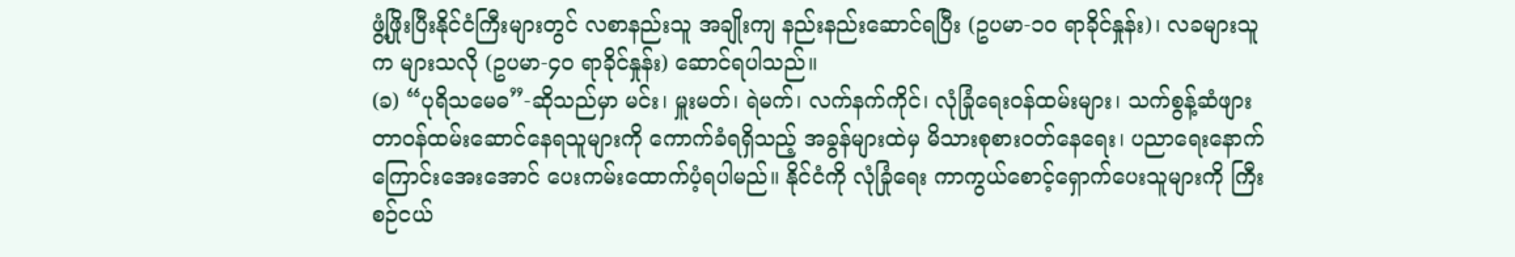ဖွံ့ဖြိုးပြီးနိုင်ငံကြီးများတွင် လစာနည်းသူ အချိုးကျ နည်းနည်းဆောင်ရပြီး (ဥပမာ-၁၀ ရာခိုင်နှုန်း)၊ လခများသူက များသလို (ဥပမာ-၄၀ ရာခိုင်နှုန်း) ဆောင်ရပါသည်။
(ခ) “ပုရိသမေဓ”-ဆိုသည်မှာ မင်း၊ မှူးမတ်၊ ရဲမက်၊ လက်နက်ကိုင်၊ လုံခြုံရေးဝန်ထမ်းများ၊ သက်စွန့်ဆံဖျား တာဝန်ထမ်းဆောင်နေရသူများကို ကောက်ခံရရှိသည့် အခွန်များထဲမှ မိသားစုစားဝတ်နေရေး၊ ပညာရေးနောက်ကြောင်းအေးအောင် ပေးကမ်းထောက်ပံ့ရပါမည်။ နိုင်ငံကို လုံခြုံရေး ကာကွယ်စောင့်ရှောက်ပေးသူများကို ကြီးစဉ်ငယ်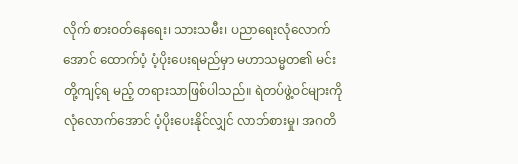လိုက် စားဝတ်နေရေး၊ သားသမီး၊ ပညာရေးလုံလောက်အောင် ထောက်ပံ့ ပံ့ပိုးပေးရမည်မှာ မဟာသမ္မတ၏ မင်းတို့ကျင့်ရ မည့် တရားသာဖြစ်ပါသည်။ ရဲတပ်ဖွဲ့ဝင်များကို လုံလောက်အောင် ပံ့ပိုးပေးနိုင်လျှင် လာဘ်စားမှု၊ အဂတိ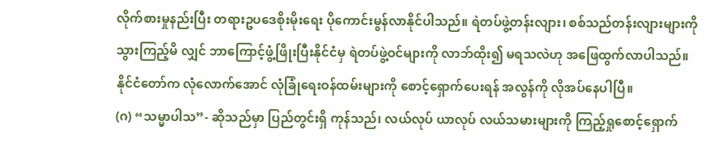လိုက်စားမှုနည်းပြီး တရားဥပဒေစိုးမိုးရေး ပိုကောင်းမွန်လာနိုင်ပါသည်။ ရဲတပ်ဖွဲ့တန်းလျား၊ စစ်သည်တန်းလျားများကို သွားကြည့်မိ လျှင် ဘာကြောင့်ဖွံ့ဖြိုးပြီးနိုင်ငံမှ ရဲတပ်ဖွဲ့ဝင်များကို လာဘ်ထိုး၍ မရသလဲဟု အဖြေထွက်လာပါသည်။ နိုင်ငံတော်က လုံလောက်အောင် လုံခြုံရေးဝန်ထမ်းများကို စောင့်ရှောက်ပေးရန် အလွန်ကို လိုအပ်နေပါပြီ။
(ဂ) “သမ္မာပါသ”- ဆိုသည်မှာ ပြည်တွင်းရှိ ကုန်သည်၊ လယ်လုပ် ယာလုပ် လယ်သမားများကို ကြည့်ရှုစောင့်ရှောက်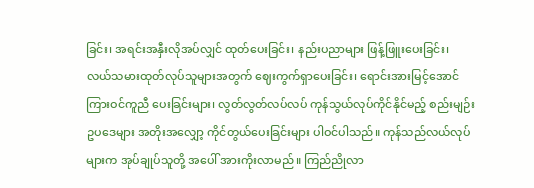ခြင်း၊ အရင်းအနှီးလိုအပ်လျှင် ထုတ်ပေးခြင်း၊ နည်းပညာများ ဖြန့်ဖြူးပေးခြင်း၊ လယ်သမားထုတ်လုပ်သူများအတွက် ဈေးကွက်ရှာပေးခြင်း၊ ရောင်းအားမြင့်အောင် ကြားဝင်ကူညီ ပေးခြင်းများ၊ လွတ်လွတ်လပ်လပ် ကုန်သွယ်လုပ်ကိုင်နိုင်မည့် စည်းမျဉ်းဥပဒေများ အတိုးအလျှော့ ကိုင်တွယ်ပေးခြင်းများ ပါဝင်ပါသည်။ ကုန်သည်လယ်လုပ်များက အုပ်ချုပ်သူတို့ အပေါ် အားကိုးလာမည်။ ကြည်ညိုလာ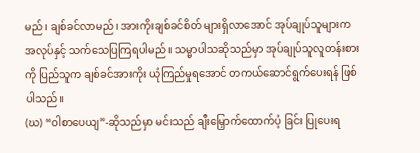မည်၊ ချစ်ခင်လာမည်၊ အားကိုးချစ်ခင်စိတ် များရှိလာအောင် အုပ်ချုပ်သူများက အလုပ်နှင့် သက်သေပြကြရပါမည်။ သမ္မာပါသဆိုသည်မှာ အုပ်ချုပ်သူလူတန်းစားကို ပြည်သူက ချစ်ခင်အားကိုး ယုံကြည်မှုရအောင် တကယ်ဆောင်ရွက်ပေးရန် ဖြစ်ပါသည်။
(ဃ) “ဝါစာပေယျ”-ဆိုသည်မှာ မင်းသည် ချီးမြှောက်ထောက်ပံ့ ခြင်း ပြုပေးရ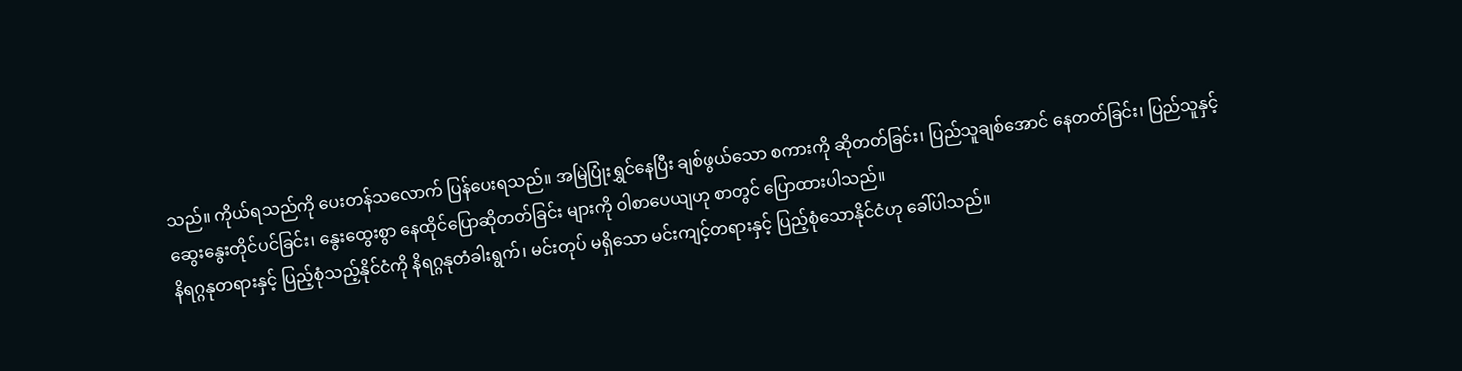သည်။ ကိုယ်ရသည်ကို ပေးတန်သလောက် ပြန်ပေးရသည်။ အမြဲပြုံးရွှင်နေပြီး ချစ်ဖွယ်သော စကားကို ဆိုတတ်ခြင်း၊ ပြည်သူချစ်အောင် နေတတ်ခြင်း၊ ပြည်သူနှင့် ဆွေးနွေးတိုင်ပင်ခြင်း၊ နွေးထွေးစွာ နေထိုင်ပြောဆိုတတ်ခြင်း များကို ဝါစာပေယျဟု စာတွင် ပြောထားပါသည်။
နိရဂ္ဂနုတရားနှင့် ပြည့်စုံသည့်နိုင်ငံကို နိရဂ္ဂနုတံခါးရွက်၊ မင်းတုပ် မရှိသော မင်းကျင့်တရားနှင့် ပြည့်စုံသောနိုင်ငံဟု ခေါ်ပါသည်။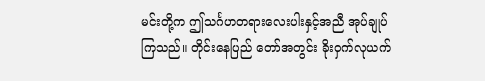မင်းတို့က ဤသင်္ဂဟတရားလေးပါးနှင့်အညီ အုပ်ချုပ်ကြသည်။ တိုင်းနေပြည် တော်အတွင်း ခိုးဝှက်လုယက်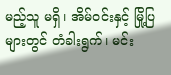မည့်သူ မရှိ၊ အိမ်ဝင်းနှင့် မြို့ပြများတွင် တံခါးရွက်၊ မင်း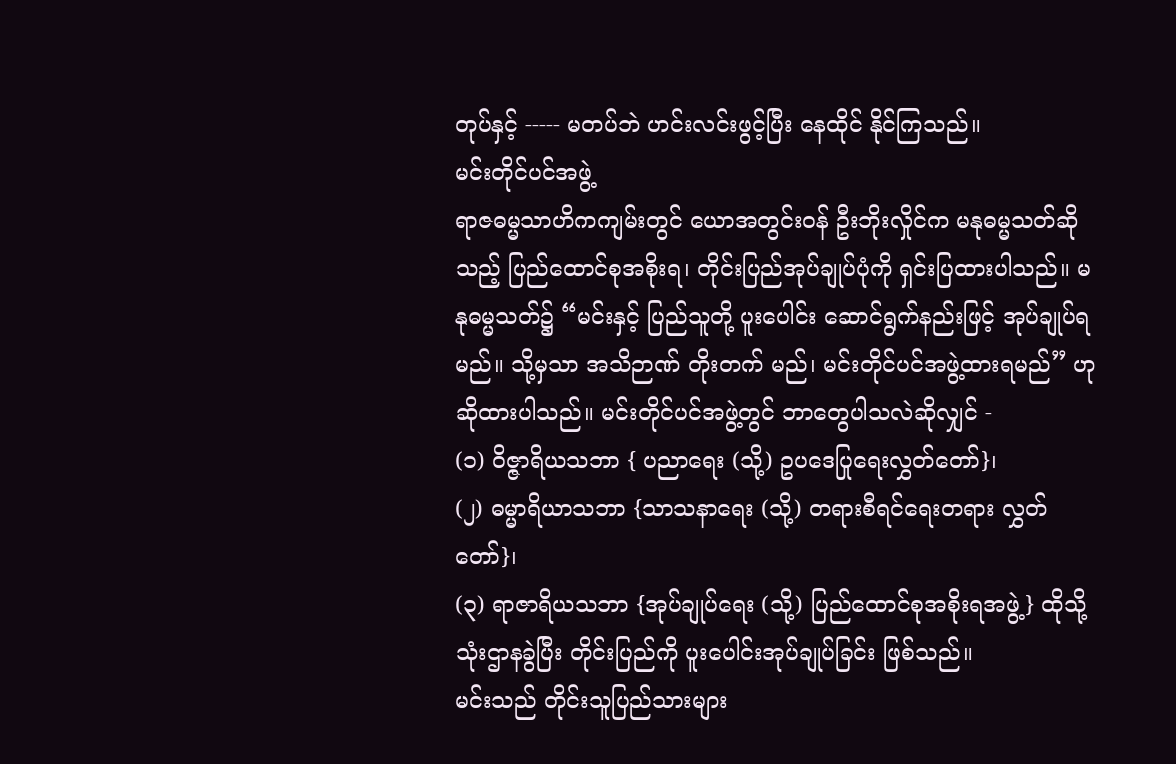တုပ်နှင့် ----- မတပ်ဘဲ ဟင်းလင်းဖွင့်ပြီး နေထိုင် နိုင်ကြသည်။
မင်းတိုင်ပင်အဖွဲ့
ရာဇဓမ္မသာဟိကကျမ်းတွင် ယောအတွင်းဝန် ဦးဘိုးလှိုင်က မနုဓမ္မသတ်ဆိုသည့် ပြည်ထောင်စုအစိုးရ၊ တိုင်းပြည်အုပ်ချုပ်ပုံကို ရှင်းပြထားပါသည်။ မနုဓမ္မသတ်၌ “မင်းနှင့် ပြည်သူတို့ ပူးပေါင်း ဆောင်ရွက်နည်းဖြင့် အုပ်ချုပ်ရမည်။ သို့မှသာ အသိဉာဏ် တိုးတက် မည်၊ မင်းတိုင်ပင်အဖွဲ့ထားရမည်” ဟု ဆိုထားပါသည်။ မင်းတိုင်ပင်အဖွဲ့တွင် ဘာတွေပါသလဲဆိုလျှင် -
(၁) ဝိဇ္ဇာရိယသဘာ { ပညာရေး (သို့) ဥပဒေပြုရေးလွှတ်တော်}၊
(၂) ဓမ္မာရိယာသဘာ {သာသနာရေး (သို့) တရားစီရင်ရေးတရား လွှတ်တော်}၊
(၃) ရာဇာရိယသဘာ {အုပ်ချုပ်ရေး (သို့) ပြည်ထောင်စုအစိုးရအဖွဲ့} ထိုသို့ သုံးဌာနခွဲပြီး တိုင်းပြည်ကို ပူးပေါင်းအုပ်ချုပ်ခြင်း ဖြစ်သည်။
မင်းသည် တိုင်းသူပြည်သားများ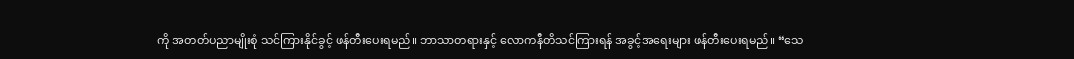ကို အတတ်ပညာမျိုးစုံ သင်ကြားနိုင်ခွင့် ဖန်တီးပေးရမည်။ ဘာသာတရားနှင့် လောကနီတိသင်ကြားရန် အခွင့်အရေးများ ဖန်တီးပေးရမည်။ “သေ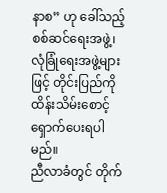နာစ” ဟု ခေါ်သည့် စစ်ဆင်ရေးအဖွဲ့၊ လုံခြုံရေးအဖွဲ့များဖြင့် တိုင်းပြည်ကို ထိန်းသိမ်းစောင့်ရှောက်ပေးရပါမည်။
ညီလာခံတွင် တိုက်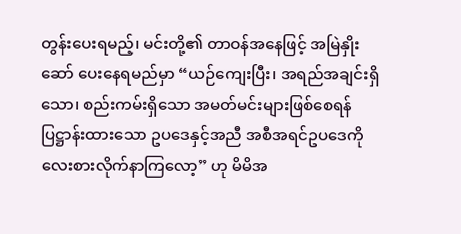တွန်းပေးရမည့်၊ မင်းတို့၏ တာဝန်အနေဖြင့် အမြဲနှိုးဆော် ပေးနေရမည်မှာ “ယဉ်ကျေးပြီး၊ အရည်အချင်းရှိသော၊ စည်းကမ်းရှိသော အမတ်မင်းများဖြစ်စေရန် ပြဋ္ဌာန်းထားသော ဥပဒေနှင့်အညီ အစီအရင်ဥပဒေကို လေးစားလိုက်နာကြလော့” ဟု မိမိအ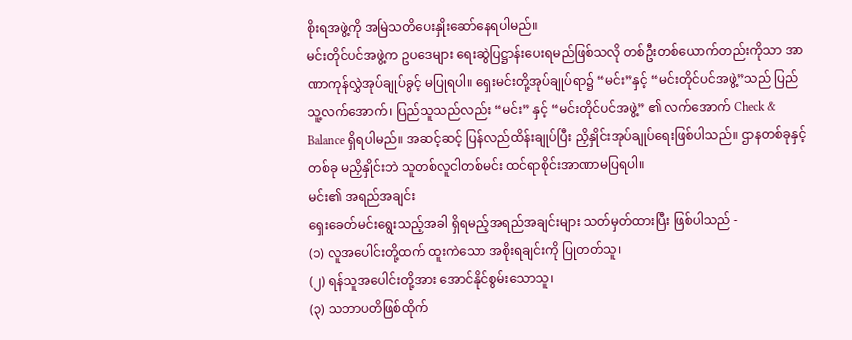စိုးရအဖွဲ့ကို အမြဲသတိပေးနှိုးဆော်နေရပါမည်။
မင်းတိုင်ပင်အဖွဲ့က ဥပဒေများ ရေးဆွဲပြဋ္ဌာန်းပေးရမည်ဖြစ်သလို တစ်ဦးတစ်ယောက်တည်းကိုသာ အာဏာကုန်လွှဲအုပ်ချုပ်ခွင့် မပြုရပါ။ ရှေးမင်းတို့အုပ်ချုပ်ရာ၌ “မင်း”နှင့် “မင်းတိုင်ပင်အဖွဲ့”သည် ပြည်သူ့လက်အောက်၊ ပြည်သူသည်လည်း “မင်း” နှင့် “မင်းတိုင်ပင်အဖွဲ့” ၏ လက်အောက် Check & Balance ရှိရပါမည်။ အဆင့်ဆင့် ပြန်လည်ထိန်းချုပ်ပြီး ညှိနှိုင်းအုပ်ချုပ်ရေးဖြစ်ပါသည်။ ဌာနတစ်ခုနှင့်တစ်ခု မညှိနှိုင်းဘဲ သူတစ်လူငါတစ်မင်း ထင်ရာစိုင်းအာဏာမပြရပါ။
မင်း၏ အရည်အချင်း
ရှေးခေတ်မင်းရွေးသည့်အခါ ရှိရမည့်အရည်အချင်းများ သတ်မှတ်ထားပြီး ဖြစ်ပါသည် -
(၁) လူအပေါင်းတို့ထက် ထူးကဲသော အစိုးရချင်းကို ပြုတတ်သူ၊
(၂) ရန်သူအပေါင်းတို့အား အောင်နိုင်စွမ်းသောသူ၊
(၃) သဘာပတိဖြစ်ထိုက်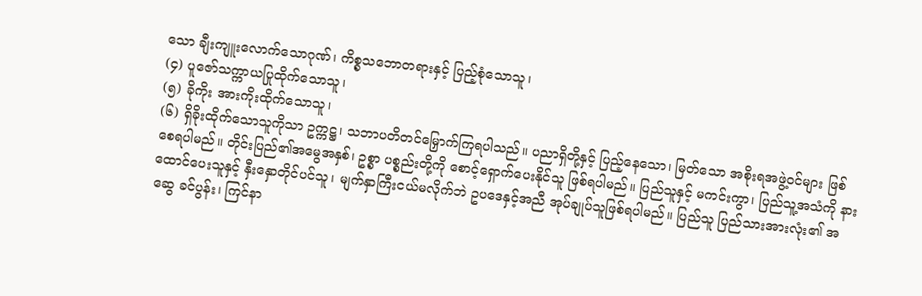သော ချီးကျူးလောက်သောဂုဏ်၊ ကိစ္စသဘောတရားနှင့် ပြည့်စုံသောသူ၊
(၄) ပူဇော်သက္ကာယပြုထိုက်သောသူ၊
(၅) ခိုကိုး အားကိုးထိုက်သောသူ၊
(၆) ရှိခိုးထိုက်သောသူကိုသာ ဥက္ကဋ္ဌ၊ သဘာပတိတင်မြှောက်ကြရပါသည်။ ပညာရှိတို့နှင့် ပြည့်နေသော၊ မြတ်သော အစိုးရအဖွဲ့ဝင်များ ဖြစ်စေရပါမည်။ တိုင်းပြည်၏အမွေအနှစ်၊ ဥစ္စာ ပစ္စည်းတို့ကို စောင့်ရှောက်ပေးနိုင်သူ ဖြစ်ရပါမည်။ ပြည်သူနှင့် မကင်းကွာ၊ ပြည်သူ့အသံကို နားထောင်ပေးသူနှင့် နှီးနှောတိုင်ပင်သူ၊ မျက်နှာကြီးငယ်မလိုက်ဘဲ ဥပဒေနှင့်အညီ အုပ်ချုပ်သူဖြစ်ရပါမည်။ ပြည်သူ ပြည်သားအားလုံး၏ အဆွေ ခင်ပွန်း၊ ကြင်နာ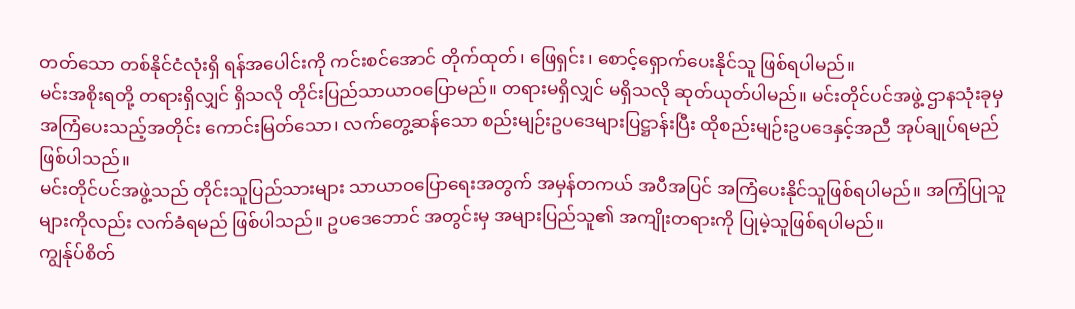တတ်သော တစ်နိုင်ငံလုံးရှိ ရန်အပေါင်းကို ကင်းစင်အောင် တိုက်ထုတ်၊ ဖြေရှင်း၊ စောင့်ရှောက်ပေးနိုင်သူ ဖြစ်ရပါမည်။
မင်းအစိုးရတို့ တရားရှိလျှင် ရှိသလို တိုင်းပြည်သာယာဝပြောမည်။ တရားမရှိလျှင် မရှိသလို ဆုတ်ယုတ်ပါမည်။ မင်းတိုင်ပင်အဖွဲ့ ဌာနသုံးခုမှ အကြံပေးသည့်အတိုင်း ကောင်းမြတ်သော၊ လက်တွေ့ဆန်သော စည်းမျဉ်းဥပဒေများပြဋ္ဌာန်းပြီး ထိုစည်းမျဉ်းဥပဒေနှင့်အညီ အုပ်ချုပ်ရမည်ဖြစ်ပါသည်။
မင်းတိုင်ပင်အဖွဲ့သည် တိုင်းသူပြည်သားများ သာယာဝပြောရေးအတွက် အမှန်တကယ် အပီအပြင် အကြံပေးနိုင်သူဖြစ်ရပါမည်။ အကြံပြုသူများကိုလည်း လက်ခံရမည် ဖြစ်ပါသည်။ ဥပဒေဘောင် အတွင်းမှ အများပြည်သူ၏ အကျိုးတရားကို ပြုမဲ့သူဖြစ်ရပါမည်။
ကျွန်ုပ်စိတ်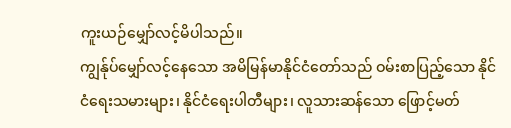ကူးယဉ်မျှော်လင့်မိပါသည်။
ကျွန်ုပ်မျှော်လင့်နေသော အမိမြန်မာနိုင်ငံတော်သည် ဝမ်းစာပြည့်သော နိုင်ငံရေးသမားများ၊ နိုင်ငံရေးပါတီများ၊ လူသားဆန်သော ဖြောင့်မတ်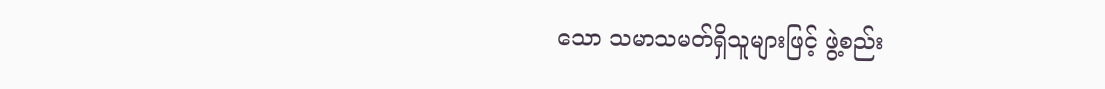သော သမာသမတ်ရှိသူများဖြင့် ဖွဲ့စည်း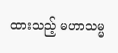ထားသည့် မဟာသမ္မ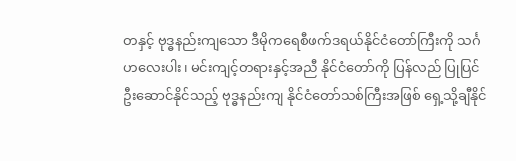တနှင့် ဗုဒ္ဓနည်းကျသော ဒီမိုကရေစီဖက်ဒရယ်နိုင်ငံတော်ကြီးကို သင်္ဂဟလေးပါး၊ မင်းကျင့်တရားနှင့်အညီ နိုင်ငံတော်ကို ပြန်လည် ပြုပြင်ဦးဆောင်နိုင်သည့် ဗုဒ္ဓနည်းကျ နိုင်ငံတော်သစ်ကြီးအဖြစ် ရှေ့သို့ချီနိုင်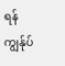ရန် ကျွန်ုပ်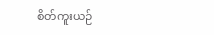စိတ်ကူးယဉ်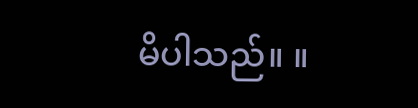မိပါသည်။ ။